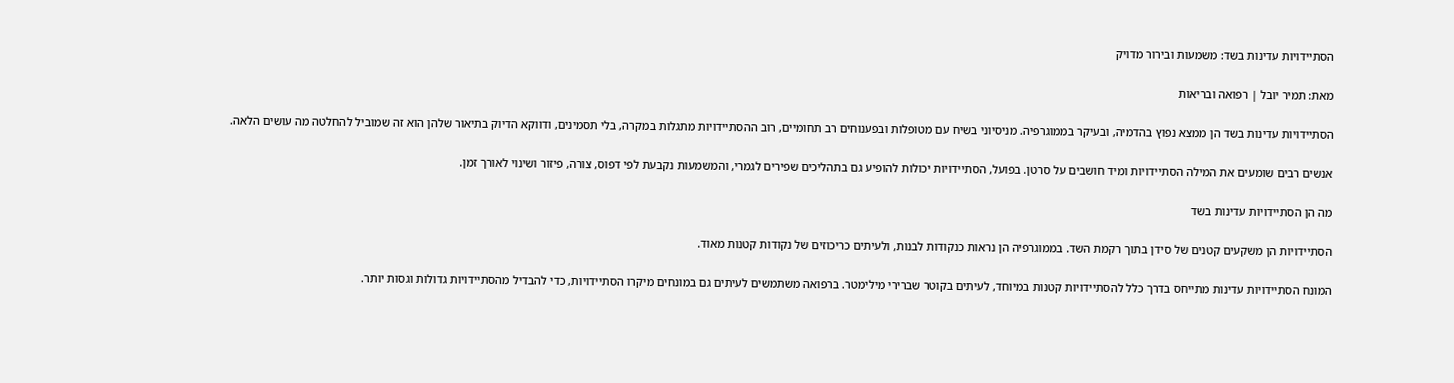הסתיידויות עדינות בשד: משמעות ובירור מדויק

מאת: תמיר יובל | רפואה ובריאות

הסתיידויות עדינות בשד הן ממצא נפוץ בהדמיה, ובעיקר בממוגרפיה. מניסיוני בשיח עם מטופלות ובפענוחים רב תחומיים, רוב ההסתיידויות מתגלות במקרה, בלי תסמינים, ודווקא הדיוק בתיאור שלהן הוא זה שמוביל להחלטה מה עושים הלאה.

אנשים רבים שומעים את המילה הסתיידויות ומיד חושבים על סרטן. בפועל, הסתיידויות יכולות להופיע גם בתהליכים שפירים לגמרי, והמשמעות נקבעת לפי דפוס, צורה, פיזור ושינוי לאורך זמן.

מה הן הסתיידויות עדינות בשד

הסתיידויות הן משקעים קטנים של סידן בתוך רקמת השד. בממוגרפיה הן נראות כנקודות לבנות, ולעיתים כריכוזים של נקודות קטנות מאוד.

המונח הסתיידויות עדינות מתייחס בדרך כלל להסתיידויות קטנות במיוחד, לעיתים בקוטר שברירי מילימטר. ברפואה משתמשים לעיתים גם במונחים מיקרו הסתיידויות, כדי להבדיל מהסתיידויות גדולות וגסות יותר.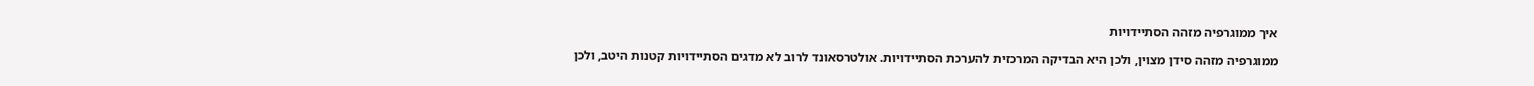איך ממוגרפיה מזהה הסתיידויות

ממוגרפיה מזהה סידן מצוין, ולכן היא הבדיקה המרכזית להערכת הסתיידויות. אולטרסאונד לרוב לא מדגים הסתיידויות קטנות היטב, ולכן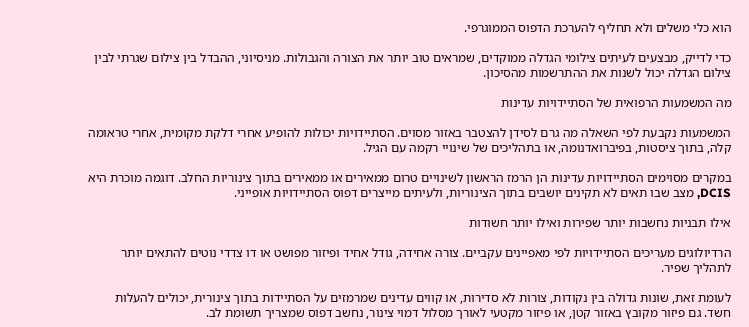הוא כלי משלים ולא תחליף להערכת הדפוס הממוגרפי.

כדי לדייק, מבצעים לעיתים צילומי הגדלה ממוקדים, שמראים טוב יותר את הצורה והגבולות. מניסיוני, ההבדל בין צילום שגרתי לבין צילום הגדלה יכול לשנות את ההתרשמות מהסיכון.

מה המשמעות הרפואית של הסתיידויות עדינות

המשמעות נקבעת לפי השאלה מה גרם לסידן להצטבר באזור מסוים. הסתיידויות יכולות להופיע אחרי דלקת מקומית, אחרי טראומה קלה, בתוך ציסטות, בפיברואדנומה, או בתהליכים של שינויי רקמה עם הגיל.

במקרים מסוימים הסתיידויות עדינות הן הרמז הראשון לשינויים טרום ממאירים או ממאירים בתוך צינוריות החלב. דוגמה מוכרת היא DCIS, מצב שבו תאים לא תקינים יושבים בתוך הצינוריות, ולעיתים מייצרים דפוס הסתיידויות אופייני.

אילו תבניות נחשבות יותר שפירות ואילו יותר חשודות

הרדיולוגים מעריכים הסתיידויות לפי מאפיינים עקביים. צורה אחידה, גודל אחיד ופיזור מפושט או דו צדדי נוטים להתאים יותר לתהליך שפיר.

לעומת זאת, שונות גדולה בין נקודות, צורות לא סדירות, או קווים עדינים שמרמזים על הסתיידות בתוך צינורית, יכולים להעלות חשד. גם פיזור מקובץ באזור קטן, או פיזור מקטעי לאורך מסלול דמוי צינור, נחשב דפוס שמצריך תשומת לב.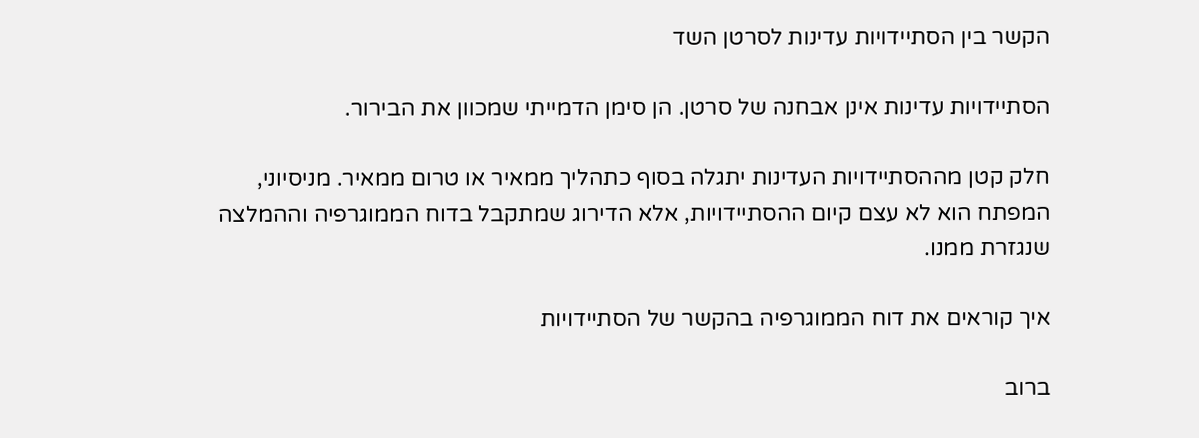הקשר בין הסתיידויות עדינות לסרטן השד

הסתיידויות עדינות אינן אבחנה של סרטן. הן סימן הדמייתי שמכוון את הבירור.

חלק קטן מההסתיידויות העדינות יתגלה בסוף כתהליך ממאיר או טרום ממאיר. מניסיוני, המפתח הוא לא עצם קיום ההסתיידויות, אלא הדירוג שמתקבל בדוח הממוגרפיה וההמלצה שנגזרת ממנו.

איך קוראים את דוח הממוגרפיה בהקשר של הסתיידויות

ברוב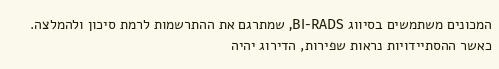המכונים משתמשים בסיווג BI-RADS, שמתרגם את ההתרשמות לרמת סיכון ולהמלצה. כאשר ההסתיידויות נראות שפירות, הדירוג יהיה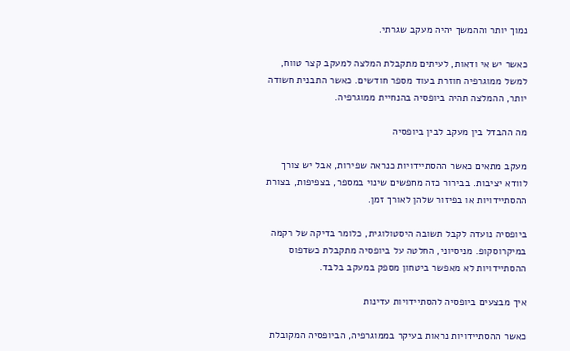נמוך יותר וההמשך יהיה מעקב שגרתי.

כאשר יש אי ודאות, לעיתים מתקבלת המלצה למעקב קצר טווח, למשל ממוגרפיה חוזרת בעוד מספר חודשים. כאשר התבנית חשודה יותר, ההמלצה תהיה ביופסיה בהנחיית ממוגרפיה.

מה ההבדל בין מעקב לבין ביופסיה

מעקב מתאים כאשר ההסתיידויות כנראה שפירות, אבל יש צורך לוודא יציבות. בבירור כזה מחפשים שינוי במספר, בצפיפות, בצורת ההסתיידויות או בפיזור שלהן לאורך זמן.

ביופסיה נועדה לקבל תשובה היסטולוגית, כלומר בדיקה של רקמה במיקרוסקופ. מניסיוני, החלטה על ביופסיה מתקבלת כשדפוס ההסתיידויות לא מאפשר ביטחון מספק במעקב בלבד.

איך מבצעים ביופסיה להסתיידויות עדינות

כאשר ההסתיידויות נראות בעיקר בממוגרפיה, הביופסיה המקובלת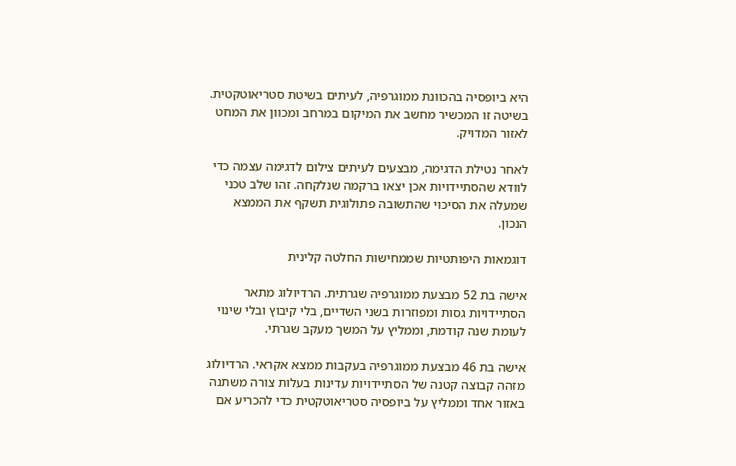היא ביופסיה בהכוונת ממוגרפיה, לעיתים בשיטת סטריאוטקטית. בשיטה זו המכשיר מחשב את המיקום במרחב ומכוון את המחט לאזור המדויק.

לאחר נטילת הדגימה, מבצעים לעיתים צילום לדגימה עצמה כדי לוודא שהסתיידויות אכן יצאו ברקמה שנלקחה. זהו שלב טכני שמעלה את הסיכוי שהתשובה פתולוגית תשקף את הממצא הנכון.

דוגמאות היפותטיות שממחישות החלטה קלינית

אישה בת 52 מבצעת ממוגרפיה שגרתית. הרדיולוג מתאר הסתיידויות גסות ומפוזרות בשני השדיים, בלי קיבוץ ובלי שינוי לעומת שנה קודמת, וממליץ על המשך מעקב שגרתי.

אישה בת 46 מבצעת ממוגרפיה בעקבות ממצא אקראי. הרדיולוג מזהה קבוצה קטנה של הסתיידויות עדינות בעלות צורה משתנה באזור אחד וממליץ על ביופסיה סטריאוטקטית כדי להכריע אם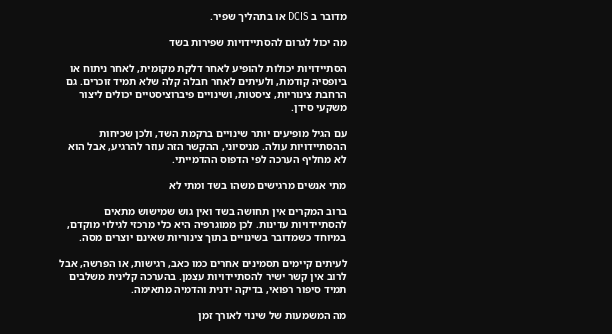מדובר ב DCIS או בתהליך שפיר.

מה יכול לגרום להסתיידויות שפירות בשד

הסתיידויות יכולות להופיע לאחר דלקת מקומית, לאחר ניתוח או ביופסיה קודמת, ולעיתים לאחר חבלה קלה שלא תמיד זוכרים. גם הרחבת צינוריות, ציסטות, ושינויים פיברוציסטיים יכולים ליצור משקעי סידן.

עם הגיל מופיעים יותר שינויים ברקמת השד, ולכן שכיחות ההסתיידויות עולה. מניסיוני, ההקשר הזה עוזר להרגיע, אבל הוא לא מחליף הערכה לפי הדפוס ההדמייתי.

מתי אנשים מרגישים משהו בשד ומתי לא

ברוב המקרים אין תחושה בשד ואין גוש שמישוש מתאים להסתיידויות עדינות. לכן ממוגרפיה היא כלי מרכזי לגילוי מוקדם, במיוחד כשמדובר בשינויים בתוך צינוריות שאינם יוצרים מסה.

לעיתים קיימים תסמינים אחרים כמו כאב, רגישות, או הפרשה, אבל לרוב אין קשר ישיר להסתיידויות עצמן. בהערכה קלינית משלבים תמיד סיפור רפואי, בדיקה ידנית והדמיה מתאימה.

מה המשמעות של שינוי לאורך זמן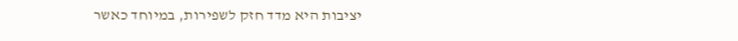יציבות היא מדד חזק לשפירות, במיוחד כאשר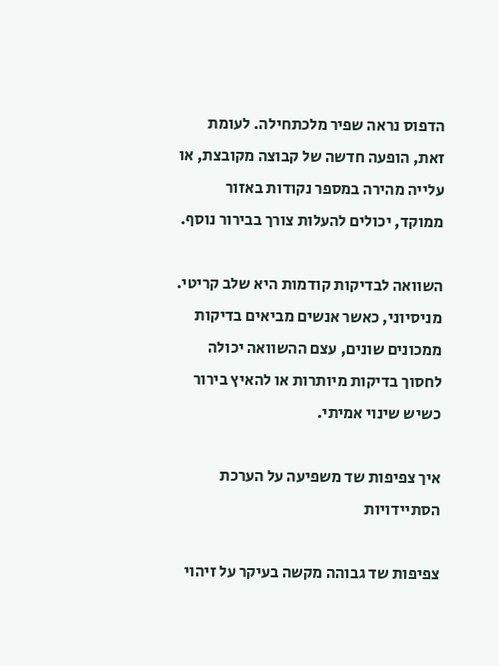הדפוס נראה שפיר מלכתחילה. לעומת זאת, הופעה חדשה של קבוצה מקובצת, או עלייה מהירה במספר נקודות באזור ממוקד, יכולים להעלות צורך בבירור נוסף.

השוואה לבדיקות קודמות היא שלב קריטי. מניסיוני, כאשר אנשים מביאים בדיקות ממכונים שונים, עצם ההשוואה יכולה לחסוך בדיקות מיותרות או להאיץ בירור כשיש שינוי אמיתי.

איך צפיפות שד משפיעה על הערכת הסתיידויות

צפיפות שד גבוהה מקשה בעיקר על זיהוי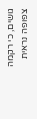גושים, כי רקמה צפופה נראית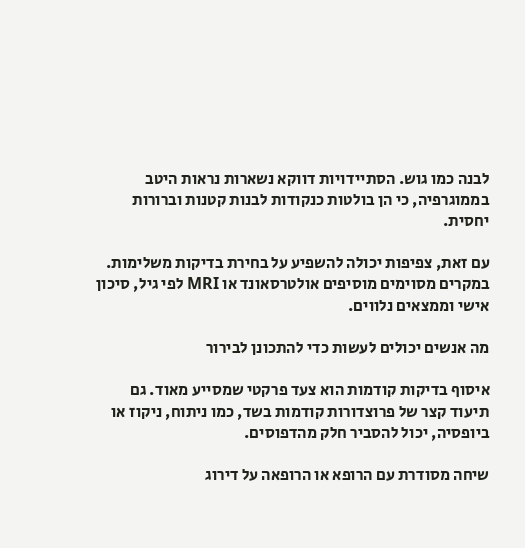לבנה כמו גוש. הסתיידויות דווקא נשארות נראות היטב בממוגרפיה, כי הן בולטות כנקודות לבנות קטנות וברורות יחסית.

עם זאת, צפיפות יכולה להשפיע על בחירת בדיקות משלימות. במקרים מסוימים מוסיפים אולטרסאונד או MRI לפי גיל, סיכון אישי וממצאים נלווים.

מה אנשים יכולים לעשות כדי להתכונן לבירור

איסוף בדיקות קודמות הוא צעד פרקטי שמסייע מאוד. גם תיעוד קצר של פרוצדורות קודמות בשד, כמו ניתוח, ניקוז או ביופסיה, יכול להסביר חלק מהדפוסים.

שיחה מסודרת עם הרופא או הרופאה על דירוג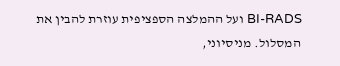BI-RADS ועל ההמלצה הספציפית עוזרת להבין את המסלול. מניסיוני,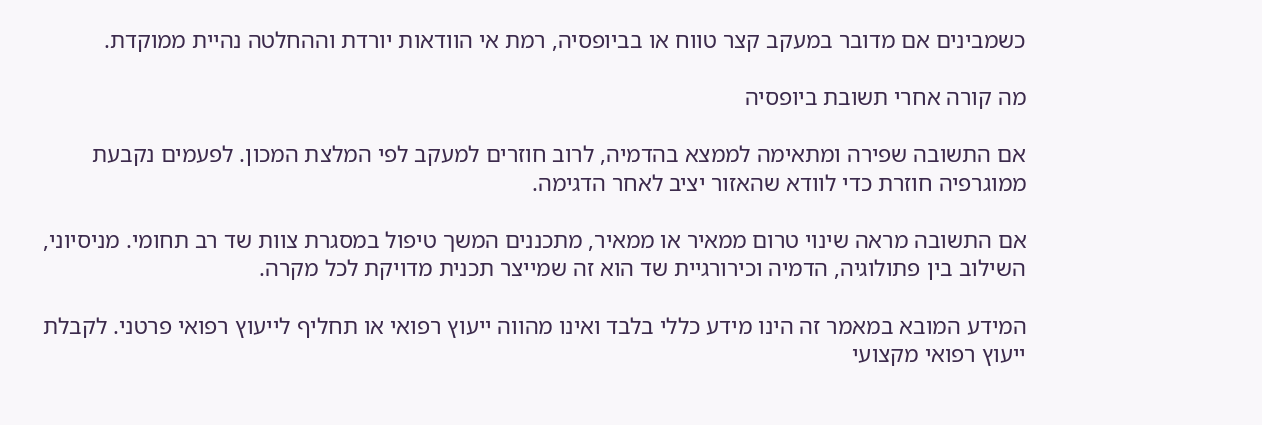כשמבינים אם מדובר במעקב קצר טווח או בביופסיה, רמת אי הוודאות יורדת וההחלטה נהיית ממוקדת.

מה קורה אחרי תשובת ביופסיה

אם התשובה שפירה ומתאימה לממצא בהדמיה, לרוב חוזרים למעקב לפי המלצת המכון. לפעמים נקבעת ממוגרפיה חוזרת כדי לוודא שהאזור יציב לאחר הדגימה.

אם התשובה מראה שינוי טרום ממאיר או ממאיר, מתכננים המשך טיפול במסגרת צוות שד רב תחומי. מניסיוני, השילוב בין פתולוגיה, הדמיה וכירורגיית שד הוא זה שמייצר תכנית מדויקת לכל מקרה.

המידע המובא במאמר זה הינו מידע כללי בלבד ואינו מהווה ייעוץ רפואי או תחליף לייעוץ רפואי פרטני. לקבלת ייעוץ רפואי מקצועי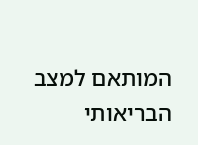המותאם למצב הבריאותי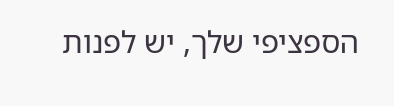הספציפי שלך, יש לפנות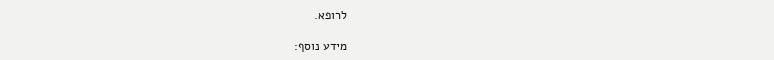לרופא.

מידע נוסף: